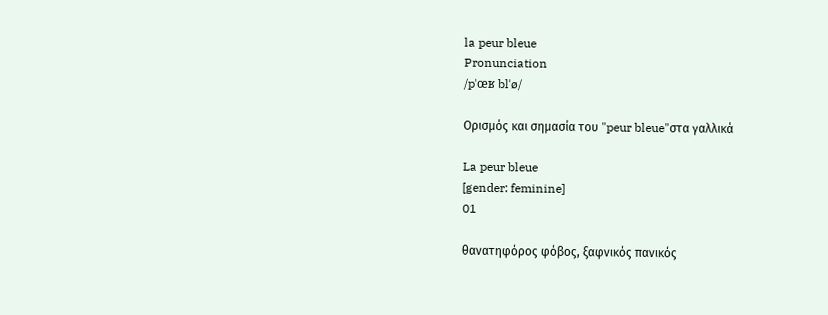la peur bleue
Pronunciation
/pˈœʁ blˈø/

Ορισμός και σημασία του "peur bleue"στα γαλλικά

La peur bleue
[gender: feminine]
01

θανατηφόρος φόβος, ξαφνικός πανικός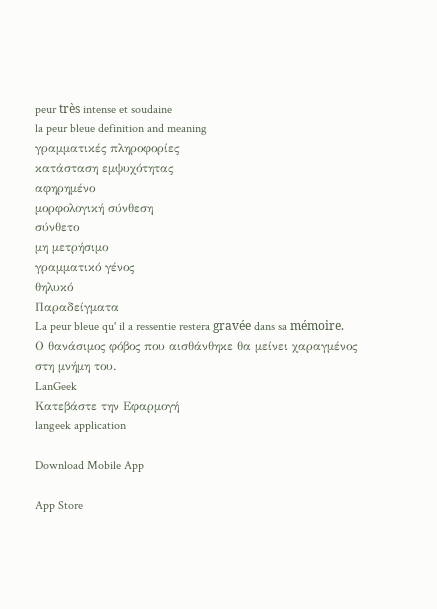peur très intense et soudaine
la peur bleue definition and meaning
γραμματικές πληροφορίες
κατάσταση εμψυχότητας
αφηρημένο
μορφολογική σύνθεση
σύνθετο
μη μετρήσιμο
γραμματικό γένος
θηλυκό
Παραδείγματα
La peur bleue qu' il a ressentie restera gravée dans sa mémoire.
Ο θανάσιμος φόβος που αισθάνθηκε θα μείνει χαραγμένος στη μνήμη του.
LanGeek
Κατεβάστε την Εφαρμογή
langeek application

Download Mobile App

App Store